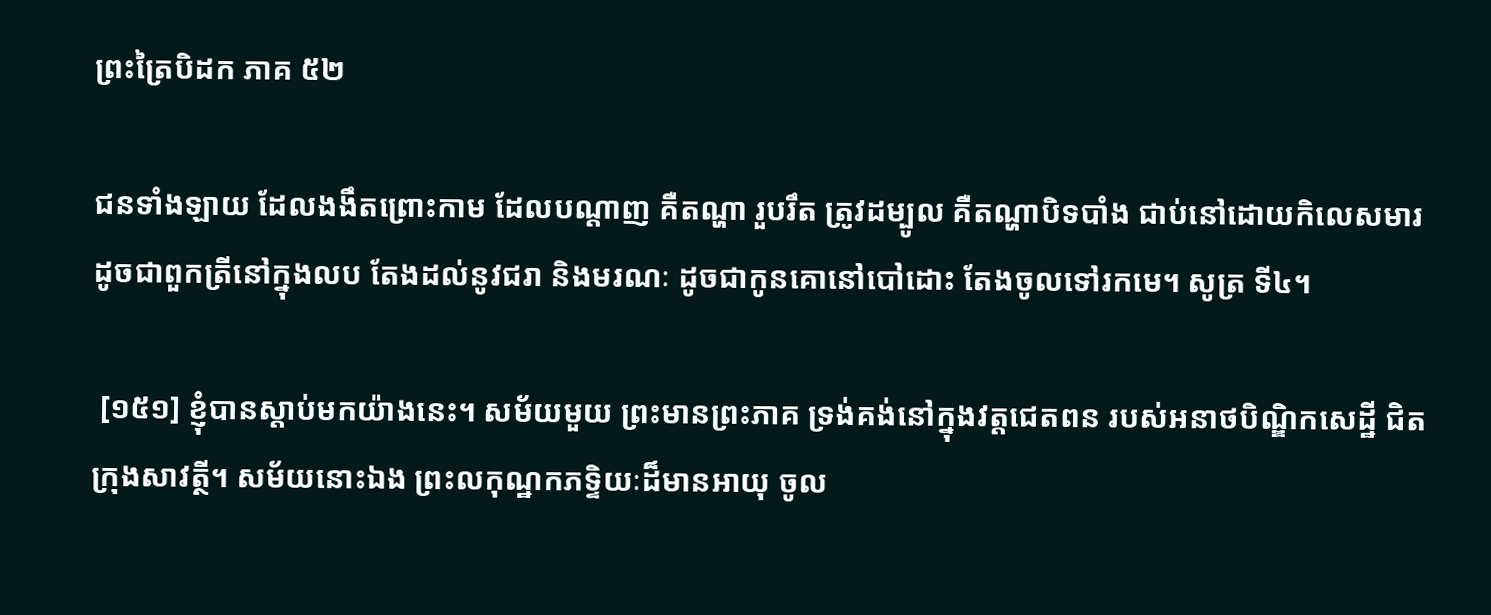ព្រះត្រៃបិដក ភាគ ៥២

ជនទាំងឡាយ ដែលងងឹតព្រោះកាម ដែលបណ្តាញ គឺតណ្ហា រួបរឹត ត្រូវដម្បូល គឺតណ្ហាបិទបាំង ជាប់នៅដោយកិលេសមារ ដូចជាពួកត្រីនៅក្នុងលប តែងដល់នូវជរា និងមរណៈ ដូចជាកូនគោនៅបៅដោះ តែងចូលទៅរកមេ។ សូត្រ ទី៤។

 [១៥១] ខ្ញុំបានស្តាប់មកយ៉ាងនេះ។ សម័យមួយ ព្រះមានព្រះភាគ ទ្រង់គង់នៅក្នុងវត្តជេតពន របស់អនាថបិណ្ឌិកសេដ្ឋី ជិតក្រុងសាវត្ថី។ សម័យនោះឯង ព្រះលកុណ្ឋកភទ្ទិយៈដ៏មានអាយុ ចូល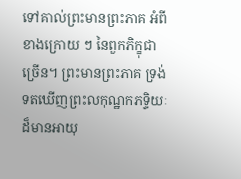ទៅគាល់ព្រះមានព្រះភាគ អំពីខាងក្រោយ ៗ នៃពួកភិក្ខុជាច្រើន។ ព្រះមានព្រះភាគ ទ្រង់ទតឃើញព្រះលកុណ្ឋកភទ្ទិយៈដ៏មានអាយុ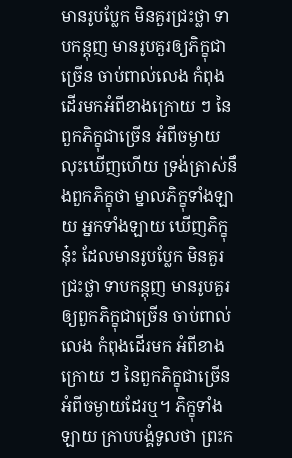មានរូបប្លែក មិនគួរជ្រះថ្លា ទាបកន្តុញ មានរូបគួរឲ្យភិក្ខុជាច្រើន ចាប់ពាល់លេង កំពុងដើរមកអំពីខាងក្រោយ ៗ នៃពួកភិក្ខុជាច្រើន អំពីចម្ងាយ លុះឃើញហើយ ទ្រង់ត្រាស់នឹងពួកភិក្ខុថា ម្នាលភិក្ខុទាំងឡាយ អ្នកទាំងឡាយ ឃើញភិក្ខុនុ៎ះ ដែលមានរូបប្លែក មិនគួរជ្រះថ្លា ទាបកន្តុញ មានរូបគួរឲ្យពួកភិក្ខុជាច្រើន ចាប់ពាល់លេង កំពុងដើរមក អំពីខាងក្រោយ ៗ នៃពួកភិក្ខុជាច្រើន អំពីចម្ងាយដែរឬ។ ភិក្ខុទាំងឡាយ ក្រាបបង្គំទូលថា ព្រះក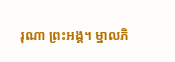រុណា ព្រះអង្គ។ ម្នាលភិ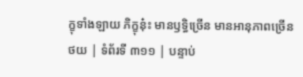ក្ខុទាំងឡាយ ភិក្ខុនុ៎ះ មានឫទ្ធិច្រើន មានអានុភាពច្រើន
ថយ | ទំព័រទី ៣១១ | បន្ទាប់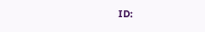ID: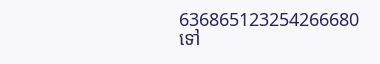636865123254266680
ទៅ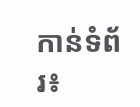កាន់ទំព័រ៖